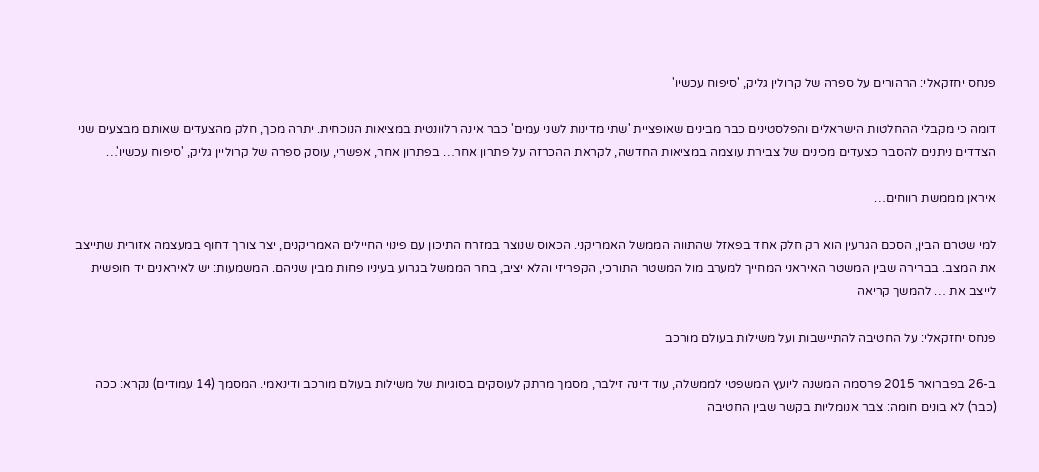פנחס יחזקאלי: הרהורים על ספרה של קרולין גליק, 'סיפוח עכשיו'

דומה כי מקבלי ההחלטות הישראלים והפלסטינים כבר מבינים שאופציית 'שתי מדינות לשני עמים' כבר אינה רלוונטית במציאות הנוכחית. יתרה מכך, חלק מהצעדים שאותם מבצעים שני הצדדים ניתנים להסבר כצעדים מכינים של צבירת עוצמה במציאות החדשה, לקראת ההכרזה על פתרון אחר… בפתרון אחר, אפשרי, עוסק ספרה של קרוליין גליק, 'סיפוח עכשיו'…

איראן מממשת רווחים…

למי שטרם הבין, הסכם הגרעין הוא רק חלק אחד בפאזל שהתווה הממשל האמריקני. הכאוס שנוצר במזרח התיכון עם פינוי החיילים האמריקנים, יצר צורך דחוף במעצמה אזורית שתייצב את המצב. בברירה שבין המשטר האיראני המחייך למערב מול המשטר התורכי, הקפריזי והלא יציב, בחר הממשל בגרוע בעיניו פחות מבין שניהם. המשמעות: יש לאיראנים יד חופשית לייצב את … להמשך קריאה

פנחס יחזקאלי: על החטיבה להתיישבות ועל משילות בעולם מורכב

ב-26 בפברואר 2015 פרסמה המשנה ליועץ המשפטי לממשלה, עוד דינה זילבר, מסמך מרתק לעוסקים בסוגיות של משילות בעולם מורכב ודינאמי. המסמך (14 עמודים) נקרא: ככה (כבר) לא בונים חומה: צבר אנומליות בקשר שבין החטיבה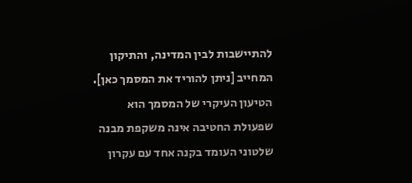להתיישבות לבין המדינה, והתיקון המחייב [ניתן להוריד את המסמך כאן]. הטיעון העיקרי של המסמך הוא שפעולת החטיבה אינה משקפת מבנה שלטוני העומד בקנה אחד עם עקרון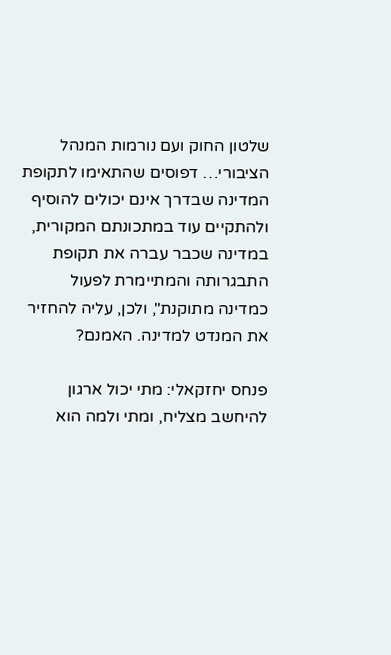שלטון החוק ועם נורמות המנהל הציבורי… דפוסים שהתאימו לתקופת המדינה שבדרך אינם יכולים להוסיף ולהתקיים עוד במתכונתם המקורית, במדינה שכבר עברה את תקופת התבגרותה והמתיימרת לפעול כמדינה מתוקנת", ולכן, עליה להחזיר את המנדט למדינה. האמנם?

פנחס יחזקאלי: מתי יכול ארגון להיחשב מצליח, ומתי ולמה הוא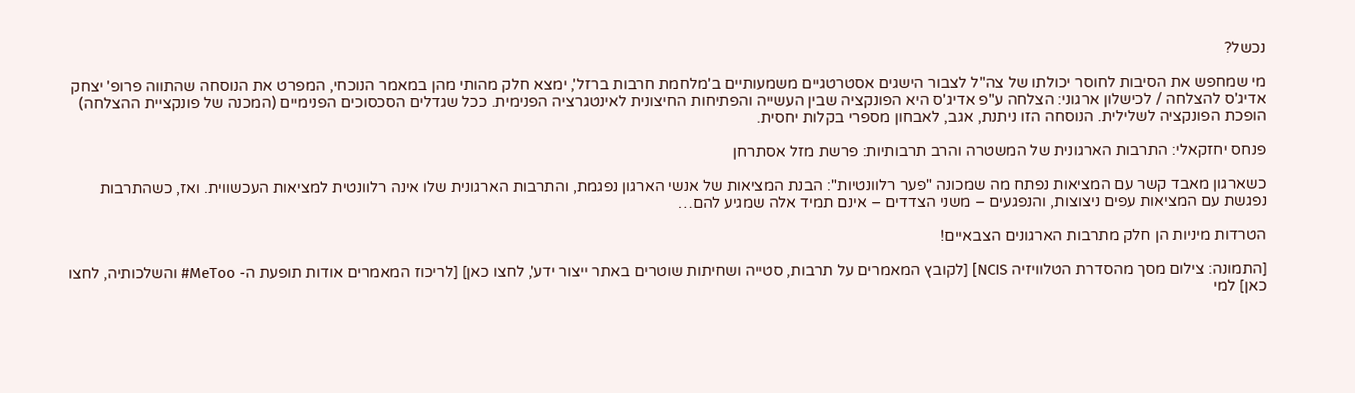נכשל?

מי שמחפש את הסיבות לחוסר יכולתו של צה"ל לצבור הישגים אסטרטגיים משמעותיים ב'מלחמת חרבות ברזל', ימצא חלק מהותי מהן במאמר הנוכחי, המפרט את הנוסחה שהתווה פרופ' יצחק אדיג'ס להצלחה / לכישלון ארגוני: הצלחה ע"פ אדיג'ס היא הפונקציה שבין העשייה והפתיחות החיצונית לאינטגרציה הפנימית. ככל שגדלים הסכסוכים הפנימיים (המכנה של פונקציית ההצלחה) הופכת הפונקציה לשלילית. הנוסחה הזו ניתנת, אגב, לאבחון מספרי בקלות יחסית.

פנחס יחזקאלי: התרבות הארגונית של המשטרה והרב תרבותיות: פרשת מזל אסתרחן

כשארגון מאבד קשר עם המציאות נפתח מה שמכונה "פער רלוונטיות": הבנת המציאות של אנשי הארגון נפגמת, והתרבות הארגונית שלו אינה רלוונטית למציאות העכשווית. ואז, כשהתרבות נפגשת עם המציאות עפים ניצוצות, והנפגעים – משני הצדדים – אינם תמיד אלה שמגיע להם…

הטרדות מיניות הן חלק מתרבות הארגונים הצבאיים!

[התמונה: צילום מסך מהסדרת הטלוויזיה NCIS] [לקובץ המאמרים על תרבות, סטייה ושחיתות שוטרים באתר ייצור ידע', לחצו כאן] [לריכוז המאמרים אודות תופעת ה- MeToo# והשלכותיה, לחצו כאן] למי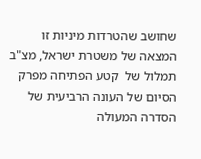שחושב שהטרדות מיניות זו המצאה של משטרת ישראל, מצ"ב תמלול של  קטע הפתיחה מפרק הסיום של העונה הרביעית של הסדרה המעולה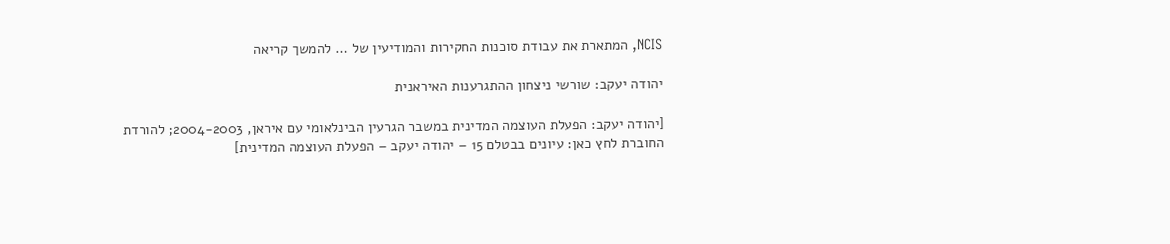NCIS, המתארת את עבודת סוכנות החקירות והמודיעין של … להמשך קריאה

יהודה יעקב: שורשי ניצחון ההתגרענות האיראנית

[יהודה יעקב: הפעלת העוצמה המדינית במשבר הגרעין הבינלאומי עם איראן, 2004-2003; להורדת החוברת לחץ כאן: עיונים בבטלם 15 – יהודה יעקב – הפעלת העוצמה המדינית]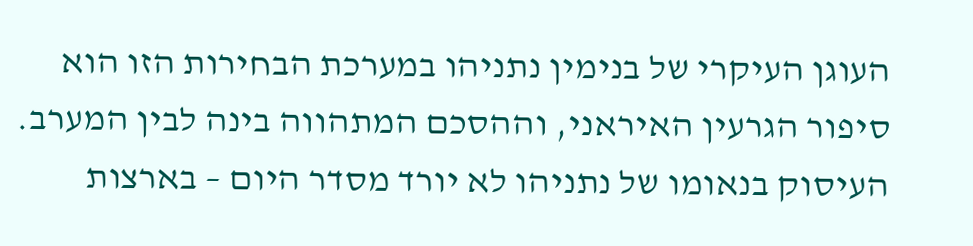העוגן העיקרי של בנימין נתניהו במערכת הבחירות הזו הוא סיפור הגרעין האיראני, וההסכם המתהווה בינה לבין המערב. העיסוק בנאומו של נתניהו לא יורד מסדר היום – בארצות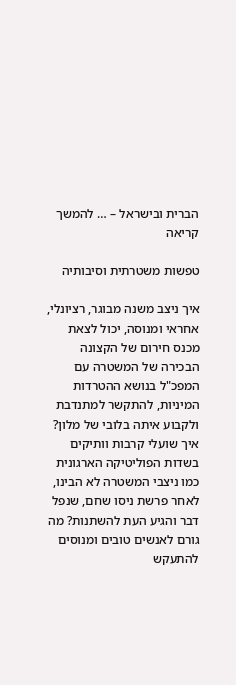הברית ובישראל – … להמשך קריאה

טפשות משטרתית וסיבותיה

איך ניצב משנה מבוגר, רציונלי, אחראי ומנוסה, יכול לצאת מכנס חירום של הקצונה הבכירה של המשטרה עם המפכ"ל בנושא ההטרדות המיניות, להתקשר למתנדבת ולקבוע איתה בלובי של מלון? איך שועלי קרבות וותיקים בשדות הפוליטיקה הארגונית כמו ניצבי המשטרה לא הבינו, לאחר פרשת ניסו שחם, שנפל דבר והגיע העת להשתנות? מה גורם לאנשים טובים ומנוסים להתעקש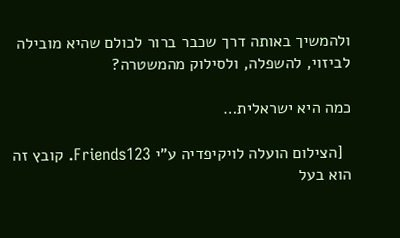ולהמשיך באותה דרך שכבר ברור לכולם שהיא מובילה לביזוי, להשפלה, ולסילוק מהמשטרה?

כמה היא ישראלית…

  [הצילום הועלה לויקיפדיה ע"י Friends123. קובץ זה הוא בעל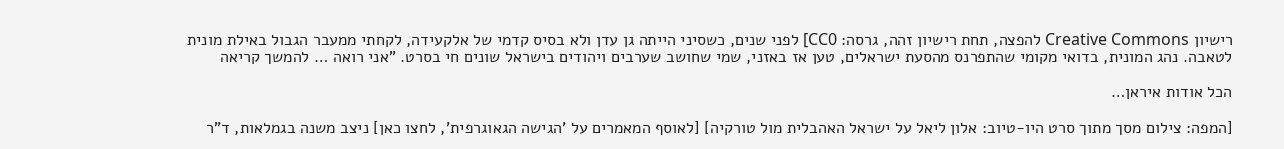רישיון Creative Commons להפצה, תחת רישיון זהה, גרסה: CC0] לפני שנים, כשסיני הייתה גן עדן ולא בסיס קדמי של אלקעידה, לקחתי ממעבר הגבול באילת מונית לטאבה. נהג המונית, בדואי מקומי שהתפרנס מהסעת ישראלים, טען אז באזני, שמי שחושב שערבים ויהודים בישראל שונים חי בסרט. "אני רואה … להמשך קריאה

הכל אודות איראן…

[המפה: צילום מסך מתוך סרט היו-טיוב: אלון ליאל על ישראל האהבלית מול טורקיה] [לאוסף המאמרים על 'הגישה הגאוגרפית', לחצו כאן] ניצב משנה בגמלאות, ד"ר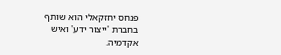פנחס יחזקאלי הוא שותף בחברת 'ייצור ידע' ואיש אקדמיה.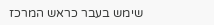שימש בעבר כראש המרכז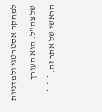למחקר אסטרטגי ולמדניות של צה"ל. הוא העורך הראשי של אתר זה. *  *  *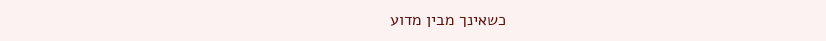כשאינך מבין מדוע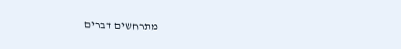מתרחשים דברים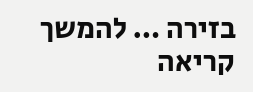בזירה … להמשך קריאה